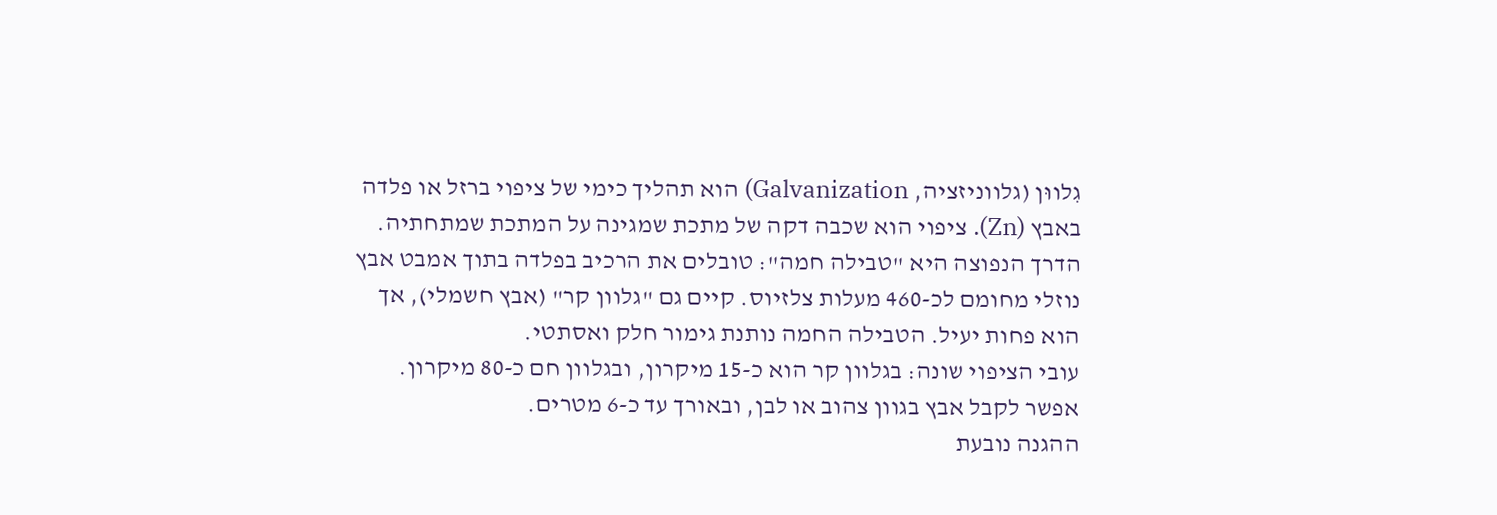גִלווּן (גלווניזציה, Galvanization) הוא תהליך כימי של ציפוי ברזל או פלדה באבץ (Zn). ציפוי הוא שכבה דקה של מתכת שמגינה על המתכת שמתחתיה.
הדרך הנפוצה היא "טבילה חמה": טובלים את הרכיב בפלדה בתוך אמבט אבץ נוזלי מחומם לכ-460 מעלות צלזיוס. קיים גם "גלוון קר" (אבץ חשמלי), אך הוא פחות יעיל. הטבילה החמה נותנת גימור חלק ואסתטי.
עובי הציפוי שונה: בגלוון קר הוא כ-15 מיקרון, ובגלוון חם כ-80 מיקרון. אפשר לקבל אבץ בגוון צהוב או לבן, ובאורך עד כ-6 מטרים.
ההגנה נובעת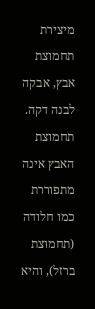מיצירת תחמוצת אבץ, אבקה לבנה דקה. תחמוצת האבץ אינה מתפוררת כמו חלודה (תחמוצת ברזל), והיא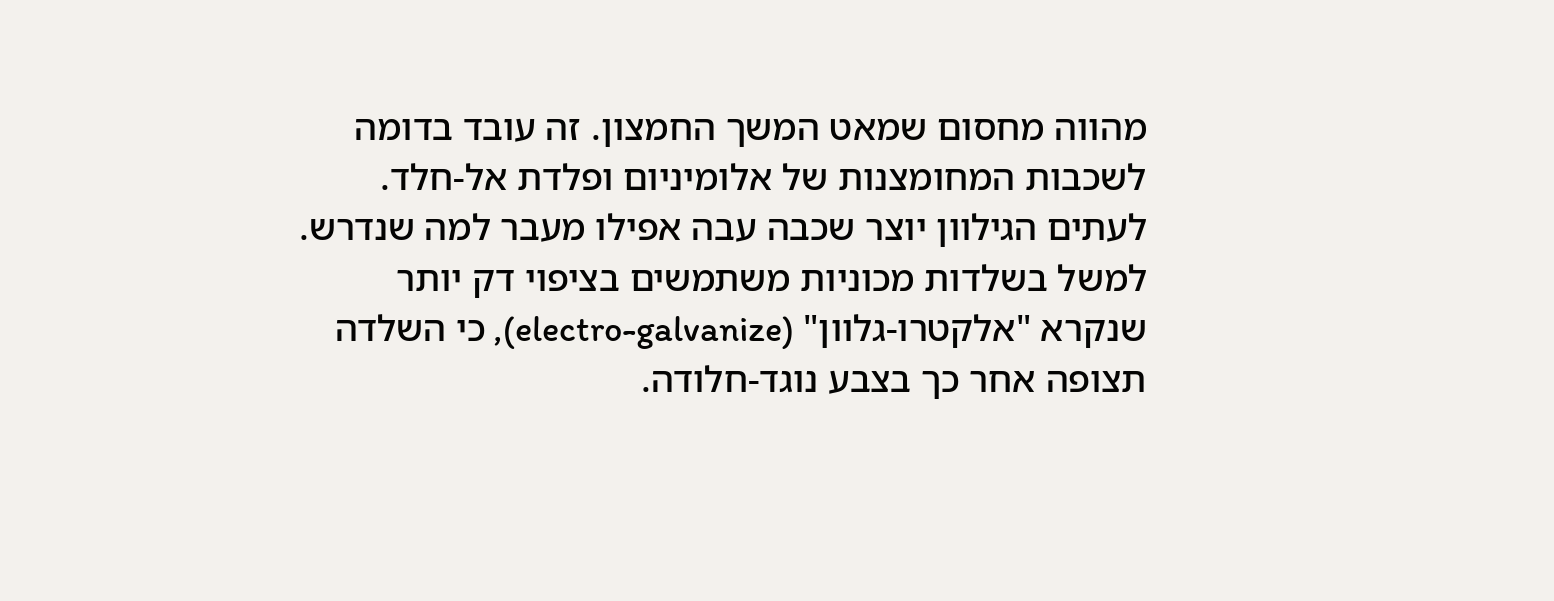מהווה מחסום שמאט המשך החמצון. זה עובד בדומה לשכבות המחומצנות של אלומיניום ופלדת אל-חלד.
לעתים הגילוון יוצר שכבה עבה אפילו מעבר למה שנדרש. למשל בשלדות מכוניות משתמשים בציפוי דק יותר שנקרא "אלקטרו-גלוון" (electro-galvanize), כי השלדה תצופה אחר כך בצבע נוגד-חלודה.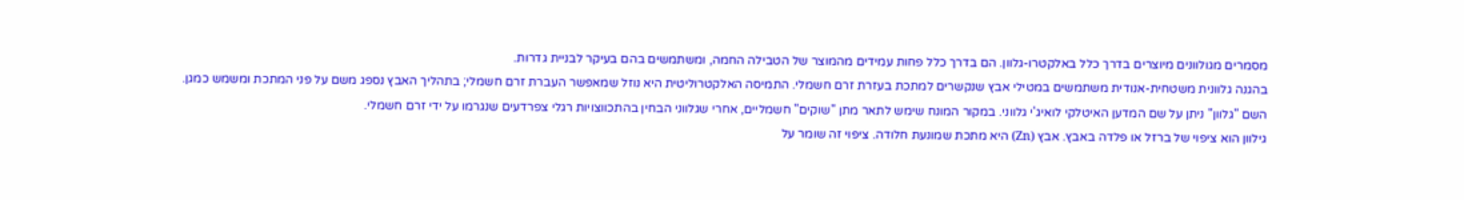מסמרים מגולוונים מיוצרים בדרך כלל באלקטרו-גלוון. הם בדרך כלל פחות עמידים מהמוצר של הטבילה החמה, ומשתמשים בהם בעיקר לבניית גדרות.
בהגנה גלוונית משטחית-אנודית משתמשים במטילי אבץ שנקשרים למתכת בעזרת זרם חשמלי. התמיסה האלקטרוליטית היא נוזל שמאפשר העברת זרם חשמלי; בתהליך האבץ נספג משם על פני המתכת ומשמש כמגן.
השם "גלוון" ניתן על שם המדען האיטלקי לואיג'י גלווני. במקור המונח שימש לתאר מתן "שוקים" חשמליים, אחרי שגלווני הבחין בהתכווצויות רגלי צפרדעים שנגרמו על ידי זרם חשמלי.
גילוון הוא ציפוי של ברזל או פלדה באבץ. אבץ (Zn) היא מתכת שמונעת חלודה. ציפוי זה שומר על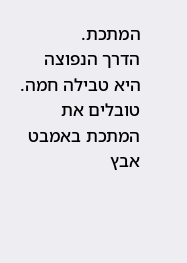המתכת.
הדרך הנפוצה היא טבילה חמה. טובלים את המתכת באמבט אבץ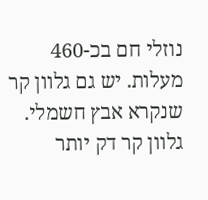נוזלי חם בכ-460 מעלות. יש גם גלוון קר שנקרא אבץ חשמלי. גלוון קר דק יותר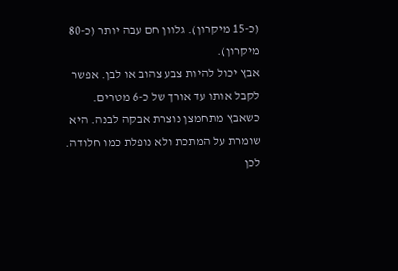(כ-15 מיקרון). גלוון חם עבה יותר (כ-80 מיקרון).
אבץ יכול להיות צבע צהוב או לבן. אפשר לקבל אותו עד אורך של כ-6 מטרים.
כשאבץ מתחמצן נוצרת אבקה לבנה. היא שומרת על המתכת ולא נופלת כמו חלודה. לכן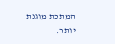המתכת מוגנת יותר.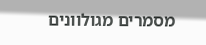מסמרים מגולוונים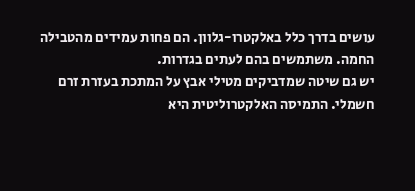עושים בדרך כלל באלקטרו-גלוון. הם פחות עמידים מהטבילה החמה. משתמשים בהם לעתים בגדרות.
יש גם שיטה שמדביקים מטילי אבץ על המתכת בעזרת זרם חשמלי. התמיסה האלקטרוליטית היא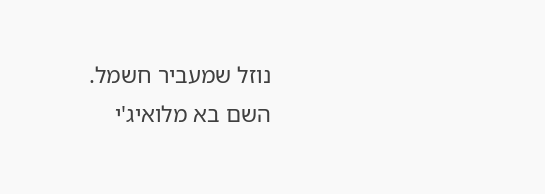נוזל שמעביר חשמל.
השם בא מלואיג'י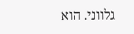גלווני. הוא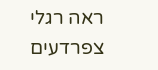ראה רגלי צפרדעים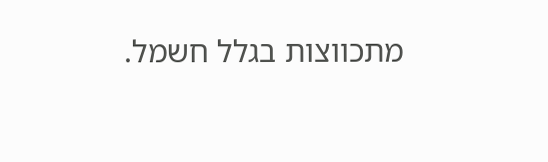מתכווצות בגלל חשמל.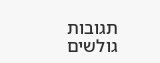תגובות גולשים